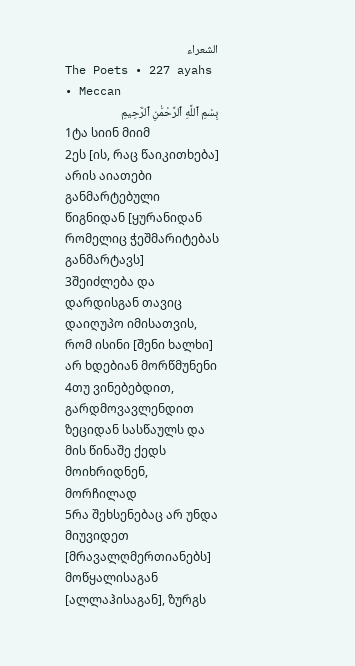الشعراء
The Poets • 227 ayahs • Meccan
بِسْمِ ٱللَّهِ ٱلرَّحْمَٰنِ ٱلرَّحِيمِ
1ტა სიინ მიიმ
2ეს [ის, რაც წაიკითხება] არის აიათები განმარტებული წიგნიდან [ყურანიდან რომელიც ჭეშმარიტებას განმარტავს]
3შეიძლება და დარდისგან თავიც დაიღუპო იმისათვის, რომ ისინი [შენი ხალხი] არ ხდებიან მორწმუნენი
4თუ ვინებებდით, გარდმოვავლენდით ზეციდან სასწაულს და მის წინაშე ქედს მოიხრიდნენ, მორჩილად
5რა შეხსენებაც არ უნდა მიუვიდეთ [მრავალღმერთიანებს] მოწყალისაგან [ალლაჰისაგან], ზურგს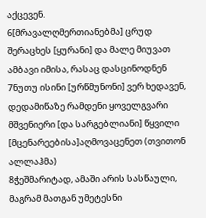აქცევენ.
6[მრავალღმერთიანებმა] ცრუდ შერაცხეს [ყურანი] და მალე მიუვათ ამბავი იმისა, რასაც დასცინოდნენ
7ნუთუ ისინი [ურწმუნონი] ვერ ხედავენ, დედამიწაზე რამდენი ყოველგვარი მშვენიერი [და სარგებლიანი] წყვილი [მცენარეებისა]აღმოვაცენეთ (თვითონ ალლაჰმა)
8ჭეშმარიტად, ამაში არის სასწაული, მაგრამ მათგან უმეტესნი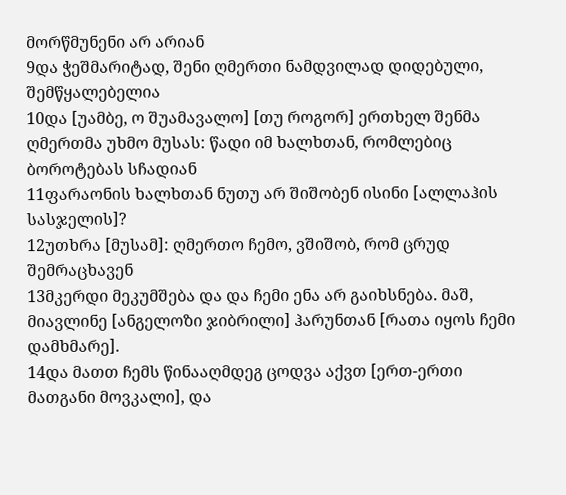მორწმუნენი არ არიან
9და ჭეშმარიტად, შენი ღმერთი ნამდვილად დიდებული, შემწყალებელია
10და [უამბე, ო შუამავალო] [თუ როგორ] ერთხელ შენმა ღმერთმა უხმო მუსას: წადი იმ ხალხთან, რომლებიც ბოროტებას სჩადიან
11ფარაონის ხალხთან ნუთუ არ შიშობენ ისინი [ალლაჰის სასჯელის]?
12უთხრა [მუსამ]: ღმერთო ჩემო, ვშიშობ, რომ ცრუდ შემრაცხავენ
13მკერდი მეკუმშება და და ჩემი ენა არ გაიხსნება. მაშ, მიავლინე [ანგელოზი ჯიბრილი] ჰარუნთან [რათა იყოს ჩემი დამხმარე].
14და მათთ ჩემს წინააღმდეგ ცოდვა აქვთ [ერთ-ერთი მათგანი მოვკალი], და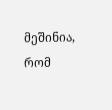მეშინია, რომ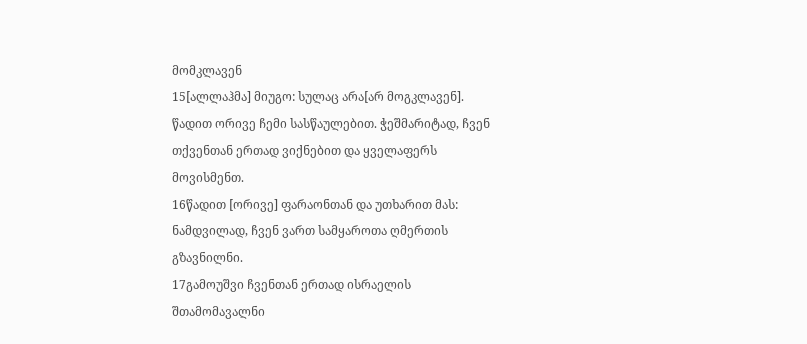მომკლავენ
15[ალლაჰმა] მიუგო: სულაც არა[არ მოგკლავენ]. წადით ორივე ჩემი სასწაულებით. ჭეშმარიტად, ჩვენ თქვენთან ერთად ვიქნებით და ყველაფერს მოვისმენთ.
16წადით [ორივე] ფარაონთან და უთხარით მას: ნამდვილად, ჩვენ ვართ სამყაროთა ღმერთის გზავნილნი.
17გამოუშვი ჩვენთან ერთად ისრაელის შთამომავალნი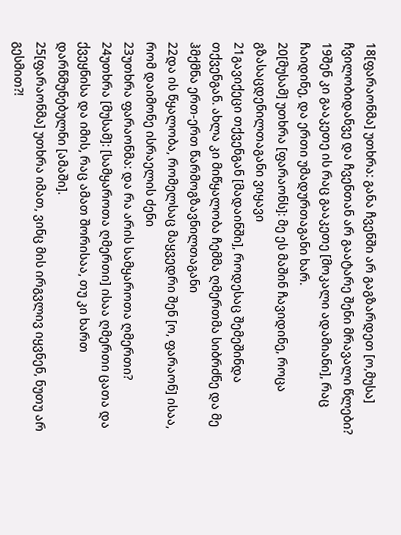18[ფარაონმა] უთხრა: განა ჩვენში არ გაგზარდეთ [ო,მუსა] ჩვილობიდანვე და ჩვენთან არ გაატარე შენი მრავალი წლები?
19შენ კი გააკეთე ის რაც გააკეთე [მოკალი ადამიანი], რაც ჩაიდინე, და ერთი უმადურთაგანი ხარ.
20[მუსამ] უთხრა [ფარაონს]: მე ეს მაშინ ჩავიდინე, როცა გზასაცდენილთაგანი ვიყავი
21გავიქეცი თქვენგან [მადაინში], როდესაც შემეშინდა თქვენგან. ახლა კი მიწყალობა ჩემმა ღმერთმა სიბრძნე და მე ჰმქმნა ერთ-ერთ წარმოგზავნილთაგანი
22და ის წყალობა, რომელსაც მაყვედრი შენ [ო, ფარაონ] ისაა, რომ დაიმონე ისრაელის ძენი
23უთხრა ფარაონმა: და რა არის სამყაროთა ღმერთი?
24უთხრა [მუსამ]: [სამყაროთა ღმერთი] ისაა ღმერთი ცათა და ქვეყნისა და იმის, რაც ამათ შორისაა, თუ კი ხართ დარწმუნებულნი [ამაში].
25[ფარაონმა] უთხრა იმათ, ვინც მის ირგვლივ იყვნენ, ნუთუ არ გესმით?!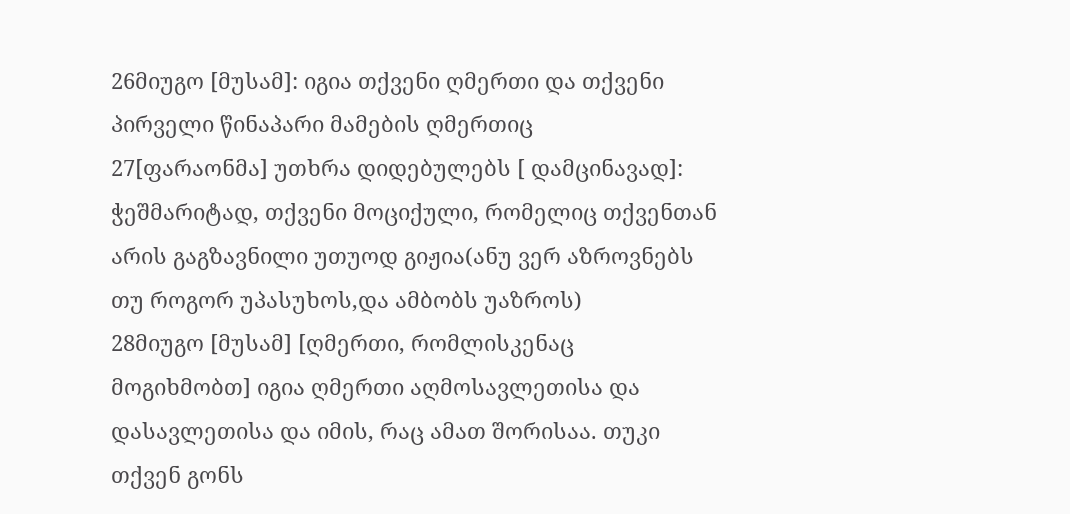26მიუგო [მუსამ]: იგია თქვენი ღმერთი და თქვენი პირველი წინაპარი მამების ღმერთიც
27[ფარაონმა] უთხრა დიდებულებს [ დამცინავად]: ჭეშმარიტად, თქვენი მოციქული, რომელიც თქვენთან არის გაგზავნილი უთუოდ გიჟია(ანუ ვერ აზროვნებს თუ როგორ უპასუხოს,და ამბობს უაზროს)
28მიუგო [მუსამ] [ღმერთი, რომლისკენაც მოგიხმობთ] იგია ღმერთი აღმოსავლეთისა და დასავლეთისა და იმის, რაც ამათ შორისაა. თუკი თქვენ გონს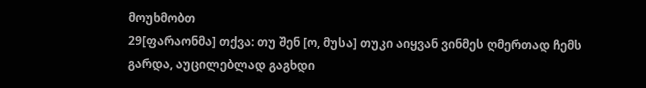მოუხმობთ
29[ფარაონმა] თქვა: თუ შენ [ო, მუსა] თუკი აიყვან ვინმეს ღმერთად ჩემს გარდა, აუცილებლად გაგხდი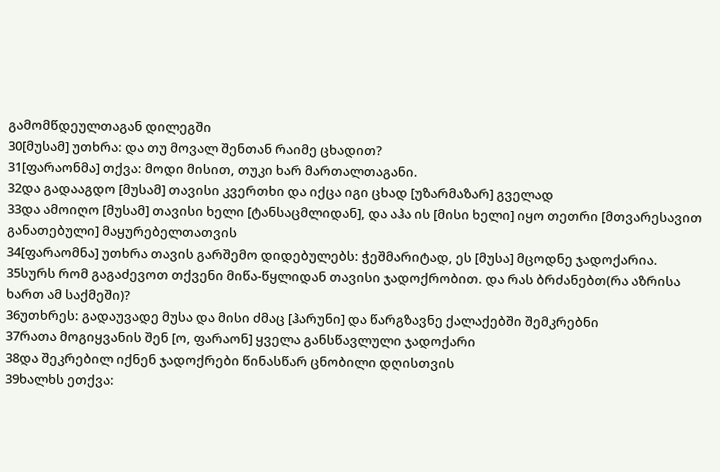გამომწდეულთაგან დილეგში
30[მუსამ] უთხრა: და თუ მოვალ შენთან რაიმე ცხადით?
31[ფარაონმა] თქვა: მოდი მისით, თუკი ხარ მართალთაგანი.
32და გადააგდო [მუსამ] თავისი კვერთხი და იქცა იგი ცხად [უზარმაზარ] გველად
33და ამოიღო [მუსამ] თავისი ხელი [ტანსაცმლიდან], და აჰა ის [მისი ხელი] იყო თეთრი [მთვარესავით განათებული] მაყურებელთათვის
34[ფარაომნა] უთხრა თავის გარშემო დიდებულებს: ჭეშმარიტად, ეს [მუსა] მცოდნე ჯადოქარია.
35სურს რომ გაგაძევოთ თქვენი მიწა-წყლიდან თავისი ჯადოქრობით. და რას ბრძანებთ(რა აზრისა ხართ ამ საქმეში)?
36უთხრეს: გადაუვადე მუსა და მისი ძმაც [ჰარუნი] და წარგზავნე ქალაქებში შემკრებნი
37რათა მოგიყვანის შენ [ო, ფარაონ] ყველა განსწავლული ჯადოქარი
38და შეკრებილ იქნენ ჯადოქრები წინასწარ ცნობილი დღისთვის
39ხალხს ეთქვა: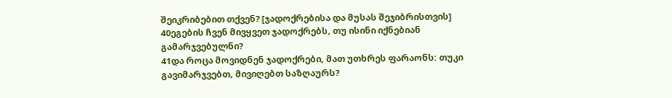შეიკრიბებით თქვენ? [ჯადოქრებისა და მუსას შეჯიბრისთვის]
40ეგების ჩვენ მივყვეთ ჯადოქრებს, თუ ისინი იქნებიან გამარჯვებულნი?
41და როცა მოვიდნენ ჯადოქრები, მათ უთხრეს ფარაონს: თუკი გავიმარჯვებთ, მივიღებთ საზღაურს?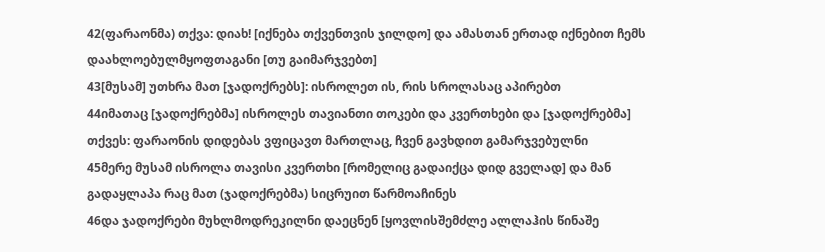42(ფარაონმა) თქვა: დიახ! [იქნება თქვენთვის ჯილდო] და ამასთან ერთად იქნებით ჩემს დაახლოებულმყოფთაგანი [თუ გაიმარჯვებთ]
43[მუსამ] უთხრა მათ [ჯადოქრებს]: ისროლეთ ის, რის სროლასაც აპირებთ
44იმათაც [ჯადოქრებმა] ისროლეს თავიანთი თოკები და კვერთხები და [ჯადოქრებმა] თქვეს: ფარაონის დიდებას ვფიცავთ მართლაც, ჩვენ გავხდით გამარჯვებულნი
45მერე მუსამ ისროლა თავისი კვერთხი [რომელიც გადაიქცა დიდ გველად] და მან გადაყლაპა რაც მათ (ჯადოქრებმა) სიცრუით წარმოაჩინეს
46და ჯადოქრები მუხლმოდრეკილნი დაეცნენ [ყოვლისშემძლე ალლაჰის წინაშე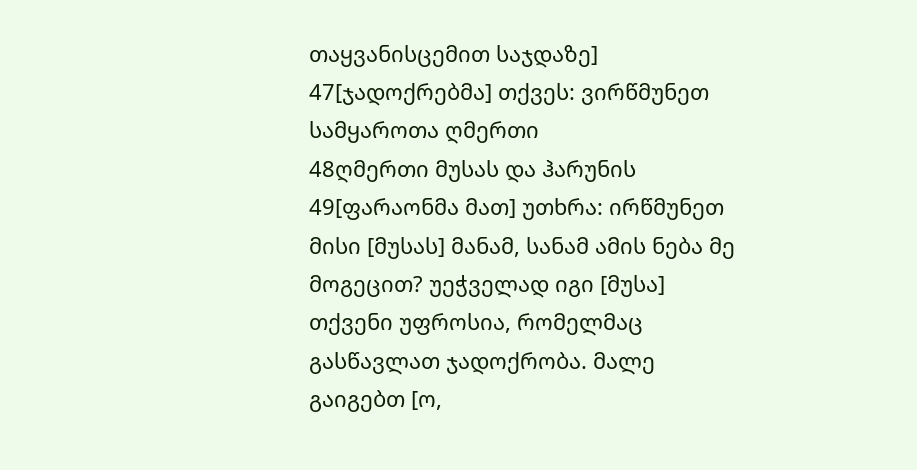თაყვანისცემით საჯდაზე]
47[ჯადოქრებმა] თქვეს: ვირწმუნეთ სამყაროთა ღმერთი
48ღმერთი მუსას და ჰარუნის
49[ფარაონმა მათ] უთხრა: ირწმუნეთ მისი [მუსას] მანამ, სანამ ამის ნება მე მოგეცით? უეჭველად იგი [მუსა] თქვენი უფროსია, რომელმაც გასწავლათ ჯადოქრობა. მალე გაიგებთ [ო,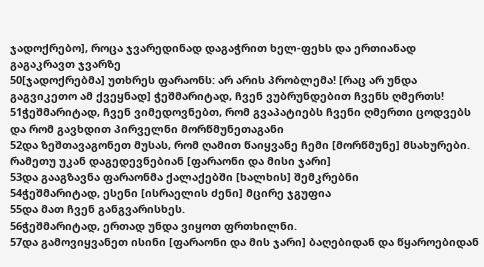ჯადოქრებო], როცა ჯვარედინად დაგაჭრით ხელ-ფეხს და ერთიანად გაგაკრავთ ჯვარზე
50[ჯადოქრებმა] უთხრეს ფარაონს: არ არის პრობლემა! [რაც არ უნდა გაგვიკეთო ამ ქვეყნად] ჭეშმარიტად, ჩვენ ვუბრუნდებით ჩვენს ღმერთს!
51ჭეშმარიტად, ჩვენ ვიმედოვნებთ, რომ გვაპატიებს ჩვენი ღმერთი ცოდვებს და რომ გავხდით პირველნი მორწმუნეთაგანი
52და ზეშთავაგონეთ მუსას, რომ ღამით წაიყვანე ჩემი [მორწმუნე] მსახურები. რამეთუ უკან დაგედევნებიან [ფარაონი და მისი ჯარი]
53და გააგზავნა ფარაონმა ქალაქებში [ხალხის] შემკრებნი
54ჭეშმარიტად, ესენი [ისრაელის ძენი] მცირე ჯგუფია
55და მათ ჩვენ განგვარისხეს.
56ჭეშმარიტად, ერთად უნდა ვიყოთ ფრთხილნი.
57და გამოვიყვანეთ ისინი [ფარაონი და მის ჯარი] ბაღებიდან და წყაროებიდან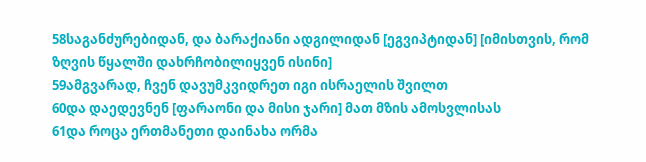58საგანძურებიდან, და ბარაქიანი ადგილიდან [ეგვიპტიდან] [იმისთვის, რომ ზღვის წყალში დახრჩობილიყვენ ისინი]
59ამგვარად, ჩვენ დავუმკვიდრეთ იგი ისრაელის შვილთ
60და დაედევნენ [ფარაონი და მისი ჯარი] მათ მზის ამოსვლისას
61და როცა ერთმანეთი დაინახა ორმა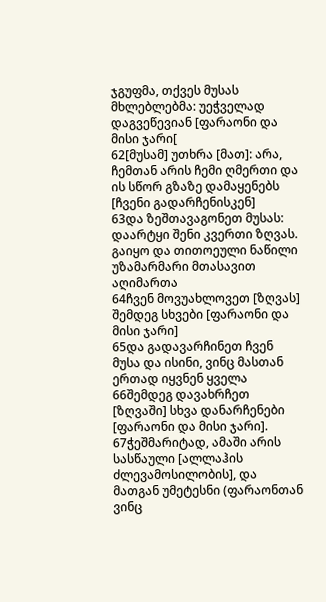ჯგუფმა, თქვეს მუსას მხლებლებმა: უეჭველად დაგვეწევიან [ფარაონი და მისი ჯარი[
62[მუსამ] უთხრა [მათ]: არა, ჩემთან არის ჩემი ღმერთი და ის სწორ გზაზე დამაყენებს [ჩვენი გადარჩენისკენ]
63და ზეშთავაგონეთ მუსას: დაარტყი შენი კვერთი ზღვას. გაიყო და თითოეული ნაწილი უზამარმარი მთასავით აღიმართა
64ჩვენ მოვუახლოვეთ [ზღვას] შემდეგ სხვები [ფარაონი და მისი ჯარი]
65და გადავარჩინეთ ჩვენ მუსა და ისინი, ვინც მასთან ერთად იყვნენ ყველა
66შემდეგ დავახრჩეთ [ზღვაში] სხვა დანარჩენები [ფარაონი და მისი ჯარი].
67ჭეშმარიტად, ამაში არის სასწაული [ალლაჰის ძლევამოსილობის], და მათგან უმეტესნი (ფარაონთან ვინც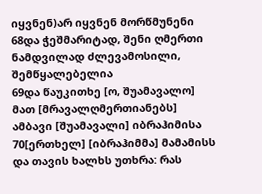იყვნენ)არ იყვნენ მორწმუნენი
68და ჭეშმარიტად, შენი ღმერთი ნამდვილად ძლევამოსილი, შემწყალებელია
69და წაუკითხე [ო, შუამავალო] მათ [მრავალღმერთიანებს] ამბავი [შუამავალი] იბრაჰიმისა
70[ერთხელ] [იბრაჰიმმა] მამამისს და თავის ხალხს უთხრა: რას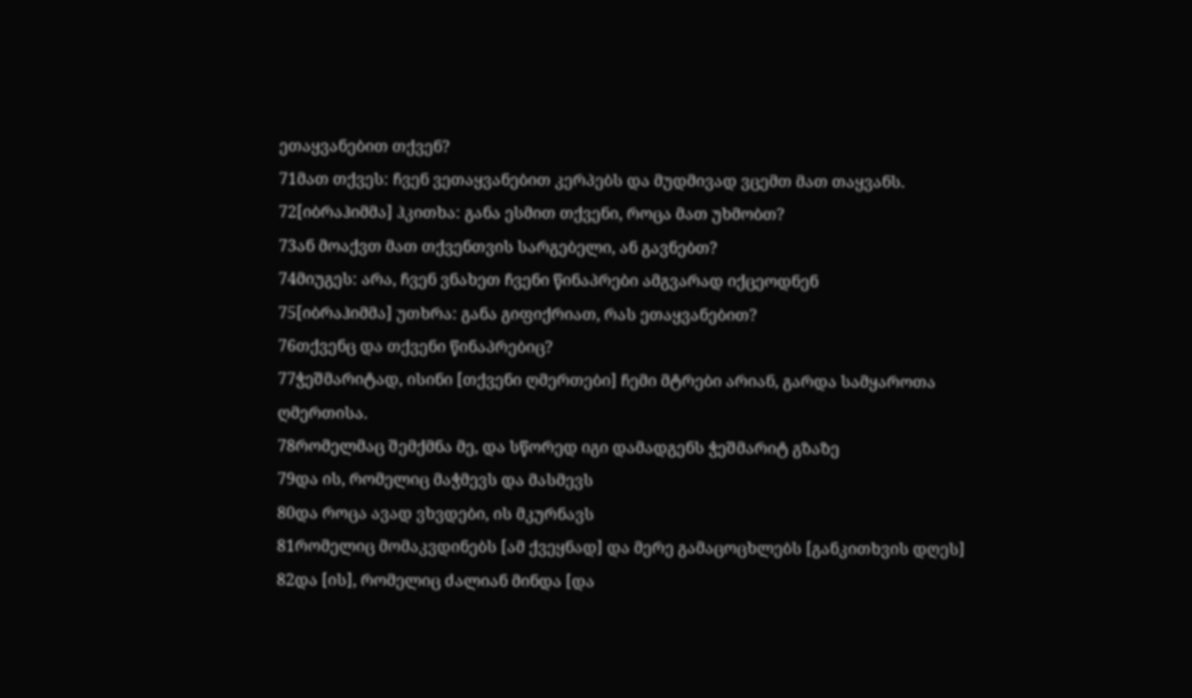ეთაყვანებით თქვენ?
71მათ თქვეს: ჩვენ ვეთაყვანებით კერპებს და მუდმივად ვცემთ მათ თაყვანს.
72[იბრაჰიმმა] ჰკითხა: განა ესმით თქვენი, როცა მათ უხმობთ?
73ან მოაქვთ მათ თქვენთვის სარგებელი, ან გავნებთ?
74მიუგეს: არა, ჩვენ ვნახეთ ჩვენი წინაპრები ამგვარად იქცეოდნენ
75[იბრაჰიმმა] უთხრა: განა გიფიქრიათ, რას ეთაყვანებით?
76თქვენც და თქვენი წინაპრებიც?
77ჭეშმარიტად, ისინი [თქვენი ღმერთები] ჩემი მტრები არიან, გარდა სამყაროთა ღმერთისა.
78რომელმაც შემქმნა მე, და სწორედ იგი დამადგენს ჭეშმარიტ გზაზე
79და ის, რომელიც მაჭმევს და მასმევს
80და როცა ავად ვხვდები, ის მკურნავს
81რომელიც მომაკვდინებს [ამ ქვეყნად] და მერე გამაცოცხლებს [განკითხვის დღეს]
82და [ის], რომელიც ძალიან მინდა [და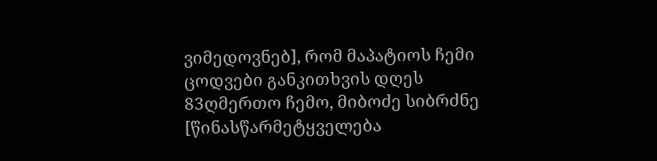ვიმედოვნებ], რომ მაპატიოს ჩემი ცოდვები განკითხვის დღეს
83ღმერთო ჩემო, მიბოძე სიბრძნე [წინასწარმეტყველება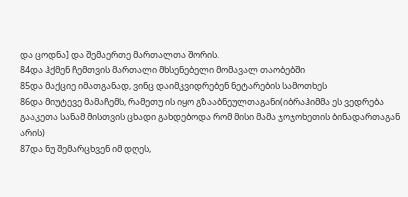და ცოდნა] და შემაერთე მართალთა შორის.
84და ჰქმენ ჩემთვის მართალი მხსენებელი მომავალ თაობებში
85და მაქციე იმათგანად, ვინც დაიმკვიდრებენ ნეტარების სამოთხეს
86და მიუტევე მამაჩემს, რამეთუ ის იყო გზააბნეულთაგანი(იბრაჰიმმა ეს ვედრება გააკეთა სანამ მისთვის ცხადი გახდებოდა რომ მისი მამა ჯოჯოხეთის ბინადართაგან არის)
87და ნუ შემარცხვენ იმ დღეს,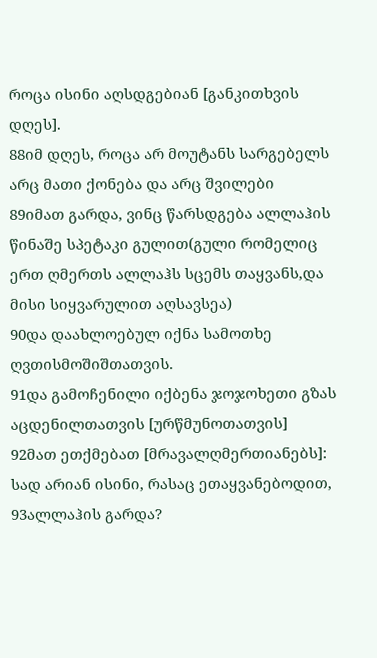როცა ისინი აღსდგებიან [განკითხვის დღეს].
88იმ დღეს, როცა არ მოუტანს სარგებელს არც მათი ქონება და არც შვილები
89იმათ გარდა, ვინც წარსდგება ალლაჰის წინაშე სპეტაკი გულით(გული რომელიც ერთ ღმერთს ალლაჰს სცემს თაყვანს,და მისი სიყვარულით აღსავსეა)
90და დაახლოებულ იქნა სამოთხე ღვთისმოშიშთათვის.
91და გამოჩენილი იქბენა ჯოჯოხეთი გზას აცდენილთათვის [ურწმუნოთათვის]
92მათ ეთქმებათ [მრავალღმერთიანებს]: სად არიან ისინი, რასაც ეთაყვანებოდით,
93ალლაჰის გარდა?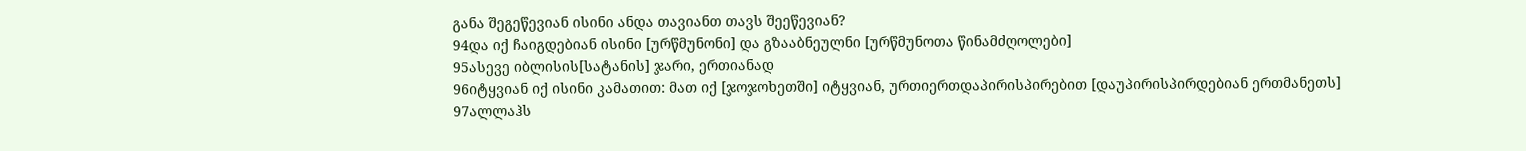განა შეგეწევიან ისინი ანდა თავიანთ თავს შეეწევიან?
94და იქ ჩაიგდებიან ისინი [ურწმუნონი] და გზააბნეულნი [ურწმუნოთა წინამძღოლები]
95ასევე იბლისის[სატანის] ჯარი, ერთიანად
96იტყვიან იქ ისინი კამათით: მათ იქ [ჯოჯოხეთში] იტყვიან, ურთიერთდაპირისპირებით [დაუპირისპირდებიან ერთმანეთს]
97ალლაჰს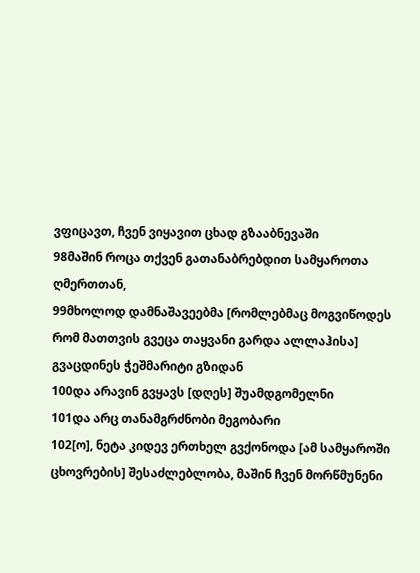ვფიცავთ, ჩვენ ვიყავით ცხად გზააბნევაში
98მაშინ როცა თქვენ გათანაბრებდით სამყაროთა ღმერთთან,
99მხოლოდ დამნაშავეებმა [რომლებმაც მოგვიწოდეს რომ მათთვის გვეცა თაყვანი გარდა ალლაჰისა] გვაცდინეს ჭეშმარიტი გზიდან
100და არავინ გვყავს [დღეს] შუამდგომელნი
101და არც თანამგრძნობი მეგობარი
102[ო], ნეტა კიდევ ერთხელ გვქონოდა [ამ სამყაროში ცხოვრების] შესაძლებლობა, მაშინ ჩვენ მორწმუნენი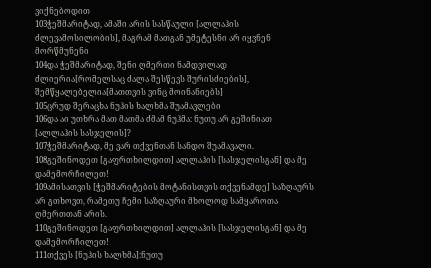ვიქნებოდით
103ჭეშმარიტად, ამაში არის სასწაული [ალლაჰის ძლევამოსილობის], მაგრამ მათგან უმეტესნი არ იყვნენ მორწმუნენი
104და ჭეშმარიტად, შენი ღმერთი ნამდვილად ძლიერია[რომელსაც ძალა შესწევს შურისძიების], შემწყალებელია[მათთვის ვინც მოინანიებს]
105ცრუდ შერაცხა ნუჰის ხალხმა შუამავლები
106და აი უთხრა მათ მათმა ძმამ ნუჰმა: ნუთუ არ გეშინიათ [ალლაჰის სასჯელის]?
107ჭეშმარიტად, მე ვარ თქვენთან სანდო შუამავალი.
108გეშინოდეთ [გაფრთხილდით] ალლაჰის [სასჯელისგან] და მე დამემორჩილეთ!
109ამისათვის [ჭეშმარიტების მოტანისთვის თქვენამდე] საზღაურს არ გთხოვთ, რამეთუ ჩემი საზღაური მხოლოდ სამყაროთა ღმერთთან არის.
110გეშინოდეთ [გაფრთხილდით] ალლაჰის [სასჯელისგან] და მე დამემორჩილეთ!
111თქვეს [ნუჰის ხალხმა]:ნუთუ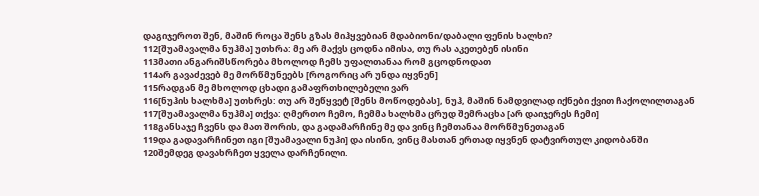დაგიჯეროთ შენ, მაშინ როცა შენს გზას მიჰყვებიან მდაბიონი/დაბალი ფენის ხალხი?
112[შუამავალმა ნუჰმა] უთხრა: მე არ მაქვს ცოდნა იმისა, თუ რას აკეთებენ ისინი
113მათი ანგარიშსწორება მხოლოდ ჩემს უფალთანაა რომ გცოდნოდათ
114არ გავაძევებ მე მორწმუნეებს [როგორიც არ უნდა იყვნენ]
115რადგან მე მხოლოდ ცხადი გამაფრთხილებელი ვარ
116[ნუჰის ხალხმა] უთხრეს: თუ არ შეწყვეტ [შენს მოწოდებას], ნუჰ, მაშინ ნამდვილად იქნები ქვით ჩაქოლილთაგან
117[შუამავალმა ნუჰმა] თქვა: ღმერთო ჩემო, ჩემმა ხალხმა ცრუდ შემრაცხა [არ დაიჯერეს ჩემი]
118განსაჯე ჩვენს და მათ შორის, და გადამარჩინე მე და ვინც ჩემთანაა მორწმუნეთაგან
119და გადავარჩინეთ იგი [შუამავალი ნუჰი] და ისინი, ვინც მასთან ერთად იყვნენ დატვირთულ კიდობანში
120შემდეგ დავახრჩეთ ყველა დარჩენილი.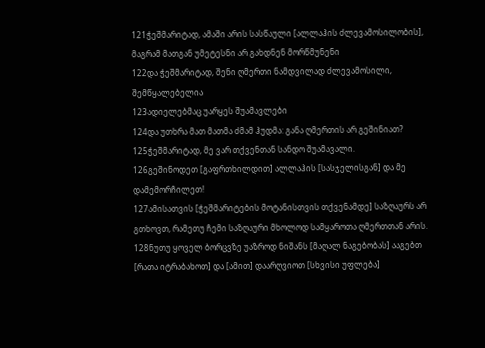121ჭეშმარიტად, ამაში არის სასწაული [ალლაჰის ძლევამოსილობის], მაგრამ მათგან უმეტესნი არ გახდნენ მორწმუნენი
122და ჭეშმარიტად, შენი ღმერთი ნამდვილად ძლევამოსილი, შემწყალებელია
123ადიელებმაც უარყეს შუამავლები
124და უთხრა მათ მათმა ძმამ ჰუდმა: განა ღმერთის არ გეშინიათ?
125ჭეშმარიტად, მე ვარ თქვენთან სანდო შუამავალი.
126გეშინოდეთ [გაფრთხილდით] ალლაჰის [სასჯელისგან] და მე დამემორჩილეთ!
127ამისათვის [ჭეშმარიტების მოტანისთვის თქვენამდე] საზღაურს არ გთხოვთ, რამეთუ ჩემი საზღაური მხოლოდ სამყაროთა ღმერთთან არის.
128ნუთუ ყოველ ბორცვზე უაზროდ ნიშანს [მაღალ ნაგებობას] ააგებთ [რათა იტრაბახოთ] და [ამით] დაარღვიოთ [სხვისი უფლება]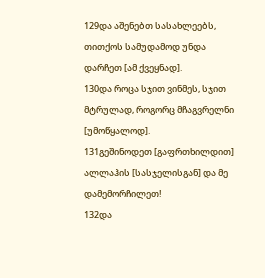129და აშენებთ სასახლეებს, თითქოს სამუდამოდ უნდა დარჩეთ [ამ ქვეყნად].
130და როცა სჯით ვინმეს, სჯით მტრულად, როგორც მჩაგვრელნი [უმოწყალოდ].
131გეშინოდეთ [გაფრთხილდით] ალლაჰის [სასჯელისგან] და მე დამემორჩილეთ!
132და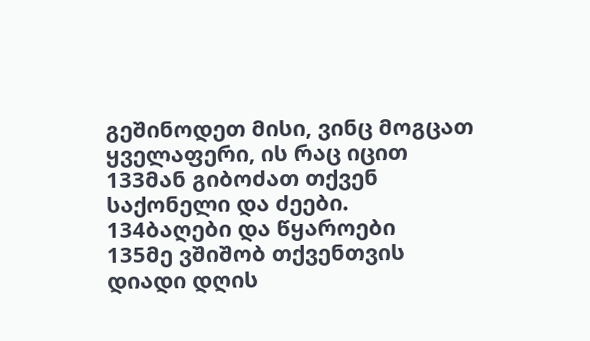გეშინოდეთ მისი, ვინც მოგცათ ყველაფერი, ის რაც იცით
133მან გიბოძათ თქვენ საქონელი და ძეები.
134ბაღები და წყაროები
135მე ვშიშობ თქვენთვის დიადი დღის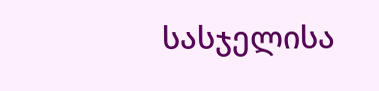სასჯელისა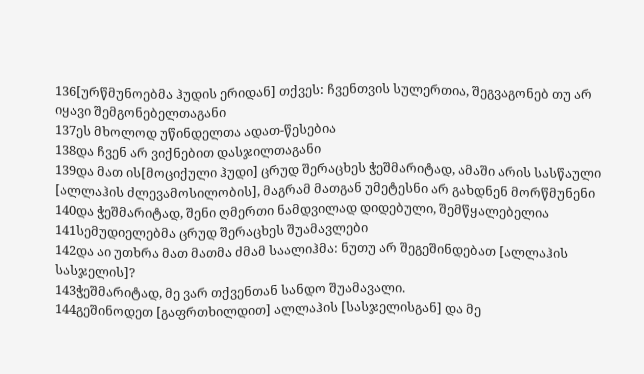136[ურწმუნოებმა ჰუდის ერიდან] თქვეს: ჩვენთვის სულერთია, შეგვაგონებ თუ არ იყავი შემგონებელთაგანი
137ეს მხოლოდ უწინდელთა ადათ-წესებია
138და ჩვენ არ ვიქნებით დასჯილთაგანი
139და მათ ის[მოციქული ჰუდი] ცრუდ შერაცხეს ჭეშმარიტად, ამაში არის სასწაული [ალლაჰის ძლევამოსილობის], მაგრამ მათგან უმეტესნი არ გახდნენ მორწმუნენი
140და ჭეშმარიტად, შენი ღმერთი ნამდვილად დიდებული, შემწყალებელია
141სემუდიელებმა ცრუდ შერაცხეს შუამავლები
142და აი უთხრა მათ მათმა ძმამ საალიჰმა: ნუთუ არ შეგეშინდებათ [ალლაჰის სასჯელის]?
143ჭეშმარიტად, მე ვარ თქვენთან სანდო შუამავალი.
144გეშინოდეთ [გაფრთხილდით] ალლაჰის [სასჯელისგან] და მე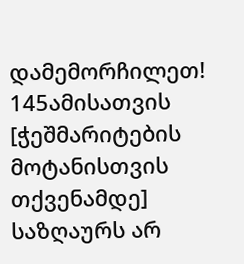დამემორჩილეთ!
145ამისათვის [ჭეშმარიტების მოტანისთვის თქვენამდე] საზღაურს არ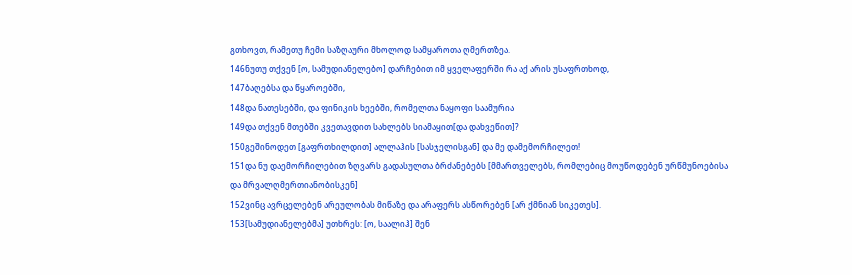გთხოვთ, რამეთუ ჩემი საზღაური მხოლოდ სამყაროთა ღმერთზეა.
146ნუთუ თქვენ [ო, სამუდიანელებო] დარჩებით იმ ყველაფერში რა აქ არის უსაფრთხოდ,
147ბაღებსა და წყაროებში,
148და ნათესებში, და ფინიკის ხეებში, რომელთა ნაყოფი საამურია
149და თქვენ მთებში კვეთავდით სახლებს სიამაყით[და დახვეწით]?
150გეშინოდეთ [გაფრთხილდით] ალლაჰის [სასჯელისგან] და მე დამემორჩილეთ!
151და ნუ დაემორჩილებით ზღვარს გადასულთა ბრძანებებს [მმართველებს, რომლებიც მოუწოდებენ ურწმუნოებისა და მრვალღმერთიანობისკენ]
152ვინც ავრცელებენ არეულობას მიწაზე და არაფერს ასწორებენ [არ ქმნიან სიკეთეს].
153[სამუდიანელებმა] უთხრეს: [ო, საალიჰ] შენ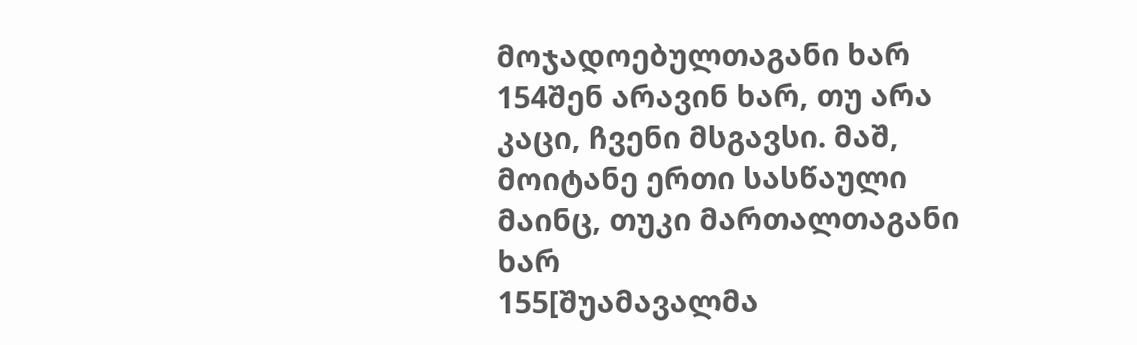მოჯადოებულთაგანი ხარ
154შენ არავინ ხარ, თუ არა კაცი, ჩვენი მსგავსი. მაშ, მოიტანე ერთი სასწაული მაინც, თუკი მართალთაგანი ხარ
155[შუამავალმა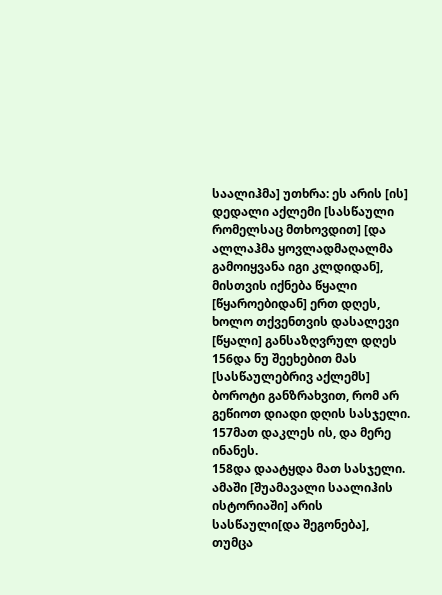საალიჰმა] უთხრა: ეს არის [ის] დედალი აქლემი [სასწაული რომელსაც მთხოვდით] [და ალლაჰმა ყოვლადმაღალმა გამოიყვანა იგი კლდიდან], მისთვის იქნება წყალი [წყაროებიდან] ერთ დღეს, ხოლო თქვენთვის დასალევი [წყალი] განსაზღვრულ დღეს
156და ნუ შეეხებით მას [სასწაულებრივ აქლემს] ბოროტი განზრახვით, რომ არ გეწიოთ დიადი დღის სასჯელი.
157მათ დაკლეს ის, და მერე ინანეს.
158და დაატყდა მათ სასჯელი. ამაში [შუამავალი საალიჰის ისტორიაში] არის სასწაული[და შეგონება], თუმცა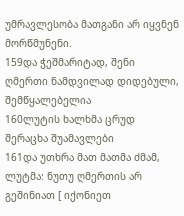უმრავლესობა მათგანი არ იყვნენ მორწმუნენი.
159და ჭეშმარიტად, შენი ღმერთი ნამდვილად დიდებული, შემწყალებელია
160ლუტის ხალხმა ცრუდ შერაცხა შუამავლები
161და უთხრა მათ მათმა ძმამ, ლუტმა: ნუთუ ღმერთის არ გეშინიათ [ იქონიეთ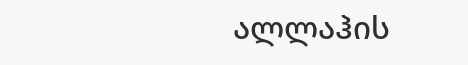ალლაჰის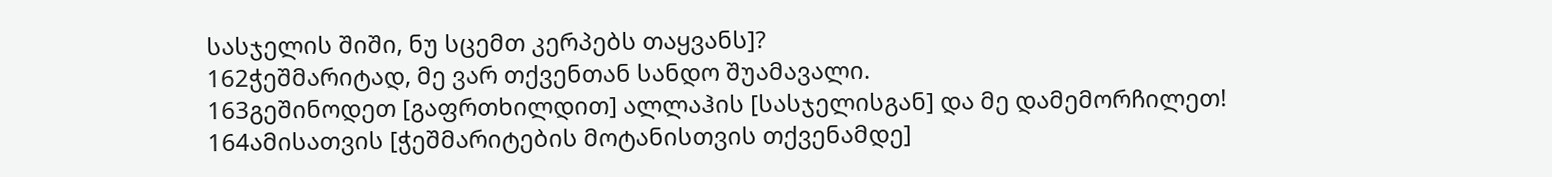სასჯელის შიში, ნუ სცემთ კერპებს თაყვანს]?
162ჭეშმარიტად, მე ვარ თქვენთან სანდო შუამავალი.
163გეშინოდეთ [გაფრთხილდით] ალლაჰის [სასჯელისგან] და მე დამემორჩილეთ!
164ამისათვის [ჭეშმარიტების მოტანისთვის თქვენამდე]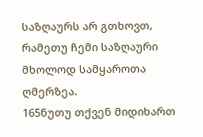საზღაურს არ გთხოვთ, რამეთუ ჩემი საზღაური მხოლოდ სამყაროთა ღმერზეა.
165ნუთუ თქვენ მიდიხართ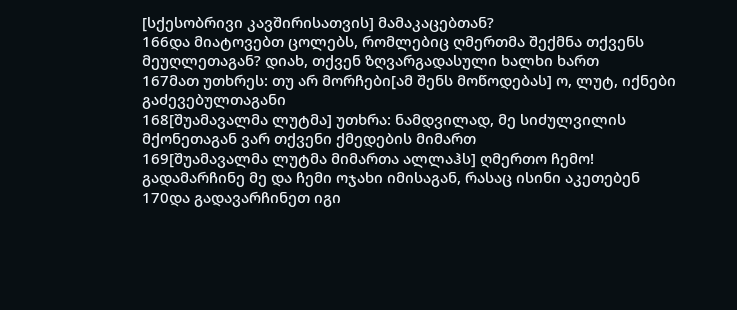[სქესობრივი კავშირისათვის] მამაკაცებთან?
166და მიატოვებთ ცოლებს, რომლებიც ღმერთმა შექმნა თქვენს მეუღლეთაგან? დიახ, თქვენ ზღვარგადასული ხალხი ხართ
167მათ უთხრეს: თუ არ მორჩები[ამ შენს მოწოდებას] ო, ლუტ, იქნები გაძევებულთაგანი
168[შუამავალმა ლუტმა] უთხრა: ნამდვილად, მე სიძულვილის მქონეთაგან ვარ თქვენი ქმედების მიმართ
169[შუამავალმა ლუტმა მიმართა ალლაჰს] ღმერთო ჩემო! გადამარჩინე მე და ჩემი ოჯახი იმისაგან, რასაც ისინი აკეთებენ
170და გადავარჩინეთ იგი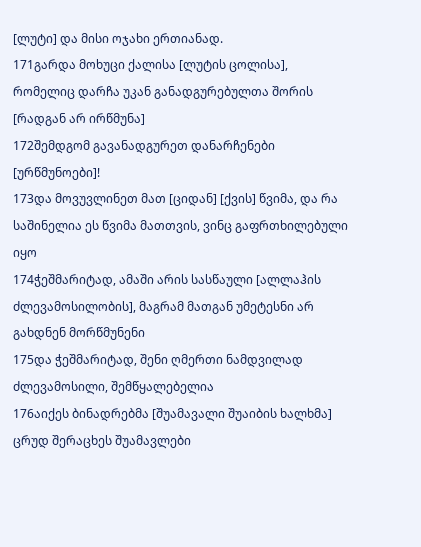[ლუტი] და მისი ოჯახი ერთიანად.
171გარდა მოხუცი ქალისა [ლუტის ცოლისა], რომელიც დარჩა უკან განადგურებულთა შორის [რადგან არ ირწმუნა]
172შემდგომ გავანადგურეთ დანარჩენები [ურწმუნოები]!
173და მოვუვლინეთ მათ [ციდან] [ქვის] წვიმა, და რა საშინელია ეს წვიმა მათთვის, ვინც გაფრთხილებული იყო
174ჭეშმარიტად, ამაში არის სასწაული [ალლაჰის ძლევამოსილობის], მაგრამ მათგან უმეტესნი არ გახდნენ მორწმუნენი
175და ჭეშმარიტად, შენი ღმერთი ნამდვილად ძლევამოსილი, შემწყალებელია
176აიქეს ბინადრებმა [შუამავალი შუაიბის ხალხმა] ცრუდ შერაცხეს შუამავლები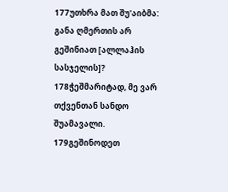177უთხრა მათ შუ'აიბმა: განა ღმერთის არ გეშინიათ [ალლაჰის სასჯელის]?
178ჭეშმარიტად, მე ვარ თქვენთან სანდო შუამავალი.
179გეშინოდეთ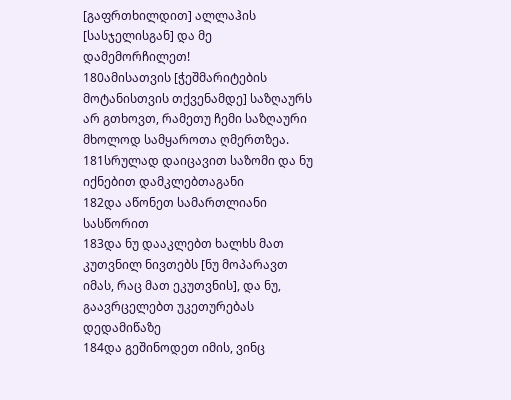[გაფრთხილდით] ალლაჰის [სასჯელისგან] და მე დამემორჩილეთ!
180ამისათვის [ჭეშმარიტების მოტანისთვის თქვენამდე] საზღაურს არ გთხოვთ, რამეთუ ჩემი საზღაური მხოლოდ სამყაროთა ღმერთზეა.
181სრულად დაიცავით საზომი და ნუ იქნებით დამკლებთაგანი
182და აწონეთ სამართლიანი სასწორით
183და ნუ დააკლებთ ხალხს მათ კუთვნილ ნივთებს [ნუ მოპარავთ იმას, რაც მათ ეკუთვნის], და ნუ, გაავრცელებთ უკეთურებას დედამიწაზე
184და გეშინოდეთ იმის, ვინც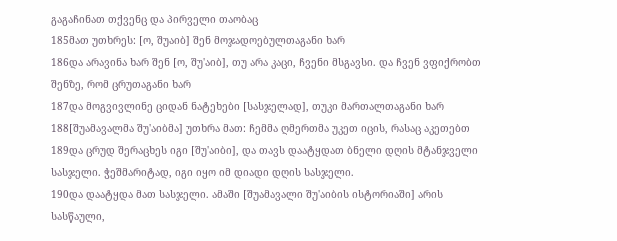გაგაჩინათ თქვენც და პირველი თაობაც
185მათ უთხრეს: [ო, შუაიბ] შენ მოჯადოებულთაგანი ხარ
186და არავინა ხარ შენ [ო, შუ'აიბ], თუ არა კაცი, ჩვენი მსგავსი. და ჩვენ ვფიქრობთ შენზე, რომ ცრუთაგანი ხარ
187და მოგვივლინე ციდან ნატეხები [სასჯელად], თუკი მართალთაგანი ხარ
188[შუამავალმა შუ'აიბმა] უთხრა მათ: ჩემმა ღმერთმა უკეთ იცის, რასაც აკეთებთ
189და ცრუდ შერაცხეს იგი [შუ'აიბი], და თავს დაატყდათ ბნელი დღის მტანჯველი სასჯელი. ჭეშმარიტად, იგი იყო იმ დიადი დღის სასჯელი.
190და დაატყდა მათ სასჯელი. ამაში [შუამავალი შუ'აიბის ისტორიაში] არის სასწაული,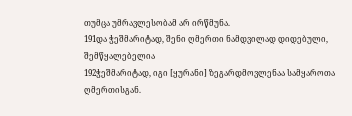თუმცა უმრავლესობამ არ ირწმუნა.
191და ჭეშმარიტად, შენი ღმერთი ნამდვილად დიდებული, შემწყალებელია
192ჭეშმარიტად, იგი [ყურანი] ზეგარდმოვლენაა სამყაროთა ღმერთისგან.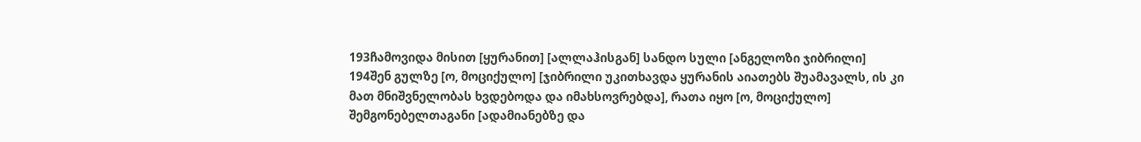193ჩამოვიდა მისით [ყურანით] [ალლაჰისგან] სანდო სული [ანგელოზი ჯიბრილი]
194შენ გულზე [ო, მოციქულო] [ჯიბრილი უკითხავდა ყურანის აიათებს შუამავალს, ის კი მათ მნიშვნელობას ხვდებოდა და იმახსოვრებდა], რათა იყო [ო, მოციქულო] შემგონებელთაგანი [ადამიანებზე და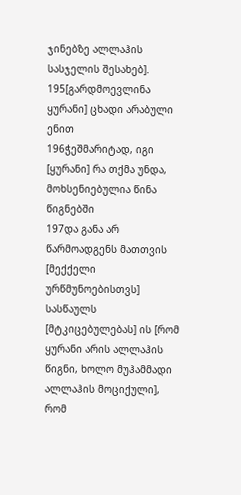ჯინებზე ალლაჰის სასჯელის შესახებ].
195[გარდმოევლინა ყურანი] ცხადი არაბული ენით
196ჭეშმარიტად, იგი [ყურანი] რა თქმა უნდა, მოხსენიებულია წინა წიგნებში
197და განა არ წარმოადგენს მათთვის [მექქელი ურწმუნოებისთვს] სასწაულს [მტკიცებულებას] ის [რომ ყურანი არის ალლაჰის წიგნი, ხოლო მუჰამმადი ალლაჰის მოციქული], რომ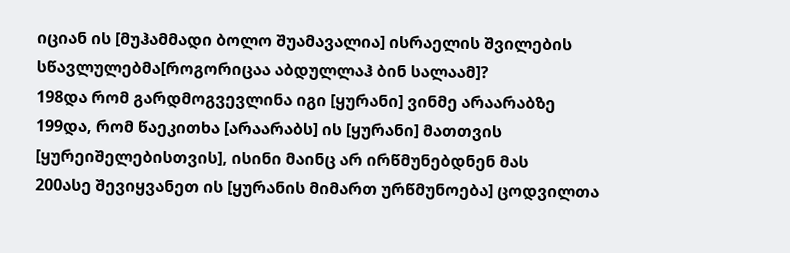იციან ის [მუჰამმადი ბოლო შუამავალია] ისრაელის შვილების სწავლულებმა[როგორიცაა აბდულლაჰ ბინ სალაამ]?
198და რომ გარდმოგვევლინა იგი [ყურანი] ვინმე არაარაბზე
199და, რომ წაეკითხა [არაარაბს] ის [ყურანი] მათთვის [ყურეიშელებისთვის], ისინი მაინც არ ირწმუნებდნენ მას
200ასე შევიყვანეთ ის [ყურანის მიმართ ურწმუნოება] ცოდვილთა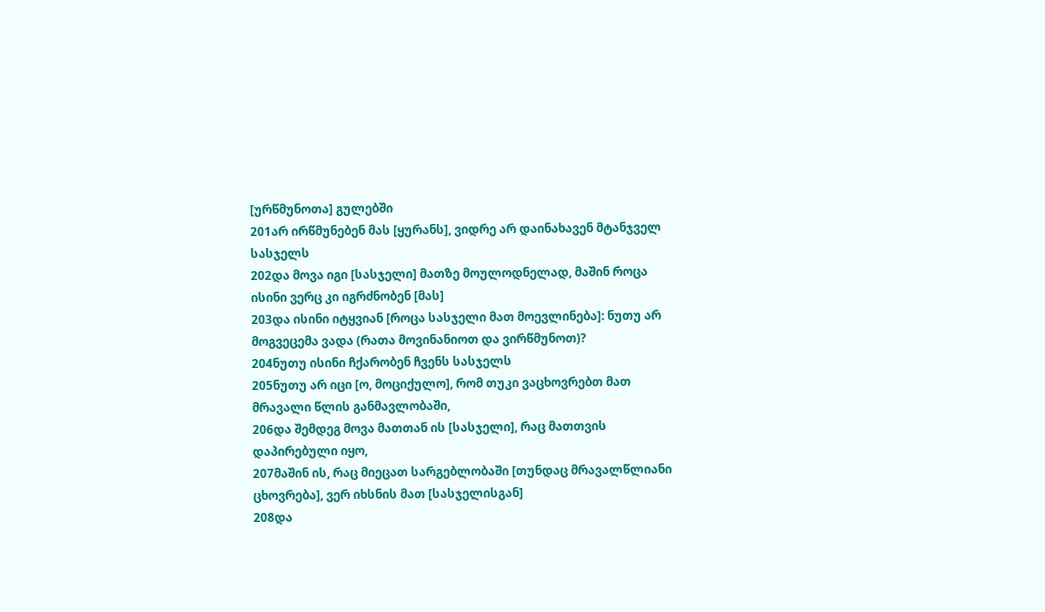[ურწმუნოთა] გულებში
201არ ირწმუნებენ მას [ყურანს], ვიდრე არ დაინახავენ მტანჯველ სასჯელს
202და მოვა იგი [სასჯელი] მათზე მოულოდნელად, მაშინ როცა ისინი ვერც კი იგრძნობენ [მას]
203და ისინი იტყვიან [როცა სასჯელი მათ მოევლინება]: ნუთუ არ მოგვეცემა ვადა (რათა მოვინანიოთ და ვირწმუნოთ)?
204ნუთუ ისინი ჩქარობენ ჩვენს სასჯელს
205ნუთუ არ იცი [ო, მოციქულო], რომ თუკი ვაცხოვრებთ მათ მრავალი წლის განმავლობაში,
206და შემდეგ მოვა მათთან ის [სასჯელი], რაც მათთვის დაპირებული იყო,
207მაშინ ის, რაც მიეცათ სარგებლობაში [თუნდაც მრავალწლიანი ცხოვრება], ვერ იხსნის მათ [სასჯელისგან]
208და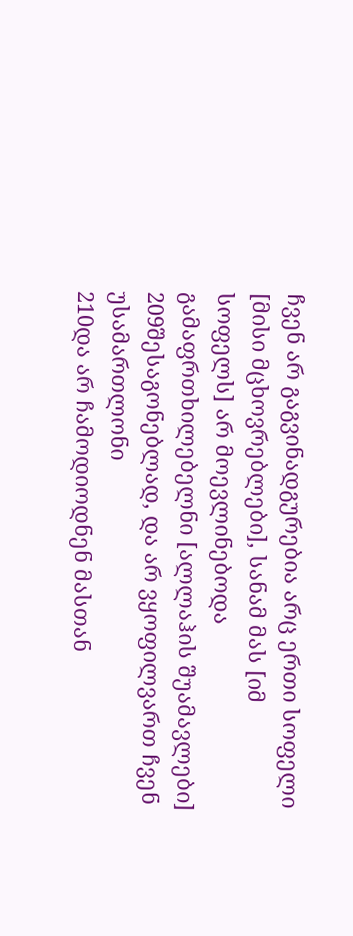ჩვენ არ გაგვინადგურებია არც ერთი სოფელი [მისი მცხოვრებლები], სანამ მას [იმ სოფელს] არ მოევლინებოდა გამაფრთხილებელნი [ალლაჰის შუამავლები]
209შესაგონებლად, და არ ვყოფილვართ ჩვენ უსამართლონი
210და არ ჩამოდიოდნენ მასთან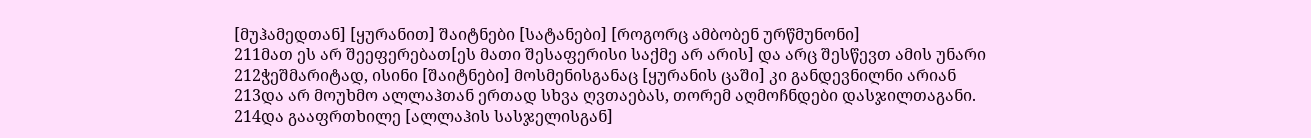[მუჰამედთან] [ყურანით] შაიტნები [სატანები] [როგორც ამბობენ ურწმუნონი]
211მათ ეს არ შეეფერებათ[ეს მათი შესაფერისი საქმე არ არის] და არც შესწევთ ამის უნარი
212ჭეშმარიტად, ისინი [შაიტნები] მოსმენისგანაც [ყურანის ცაში] კი განდევნილნი არიან
213და არ მოუხმო ალლაჰთან ერთად სხვა ღვთაებას, თორემ აღმოჩნდები დასჯილთაგანი.
214და გააფრთხილე [ალლაჰის სასჯელისგან]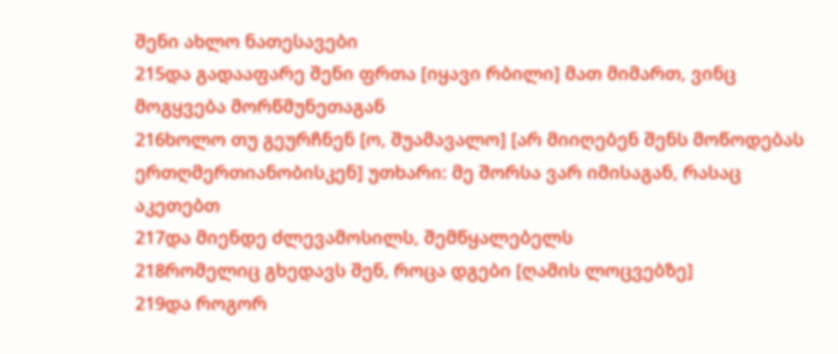შენი ახლო ნათესავები
215და გადააფარე შენი ფრთა [იყავი რბილი] მათ მიმართ, ვინც მოგყვება მორწმუნეთაგან
216ხოლო თუ გეურჩნენ [ო, შუამავალო] [არ მიიღებენ შენს მოწოდებას ერთღმერთიანობისკენ] უთხარი: მე შორსა ვარ იმისაგან, რასაც აკეთებთ
217და მიენდე ძლევამოსილს, შემწყალებელს
218რომელიც გხედავს შენ, როცა დგები [ღამის ლოცვებზე]
219და როგორ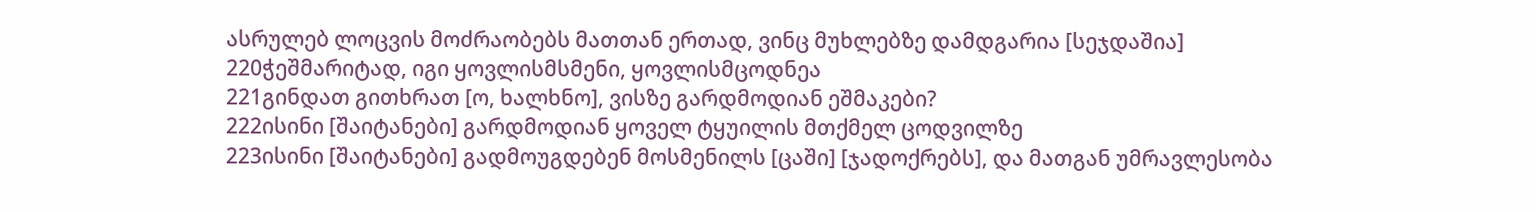ასრულებ ლოცვის მოძრაობებს მათთან ერთად, ვინც მუხლებზე დამდგარია [სეჯდაშია]
220ჭეშმარიტად, იგი ყოვლისმსმენი, ყოვლისმცოდნეა
221გინდათ გითხრათ [ო, ხალხნო], ვისზე გარდმოდიან ეშმაკები?
222ისინი [შაიტანები] გარდმოდიან ყოველ ტყუილის მთქმელ ცოდვილზე
223ისინი [შაიტანები] გადმოუგდებენ მოსმენილს [ცაში] [ჯადოქრებს], და მათგან უმრავლესობა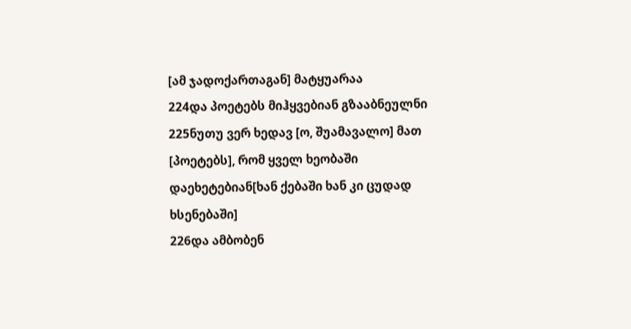[ამ ჯადოქართაგან] მატყუარაა
224და პოეტებს მიჰყვებიან გზააბნეულნი
225ნუთუ ვერ ხედავ [ო, შუამავალო] მათ [პოეტებს], რომ ყველ ხეობაში დაეხეტებიან[ხან ქებაში ხან კი ცუდად ხსენებაში]
226და ამბობენ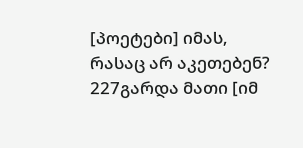[პოეტები] იმას, რასაც არ აკეთებენ?
227გარდა მათი [იმ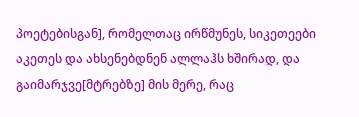პოეტებისგან], რომელთაც ირწმუნეს, სიკეთეები აკეთეს და ახსენებდნენ ალლაჰს ხშირად, და გაიმარჯვე[მტრებზე] მის მერე, რაც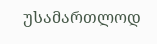უსამართლოდ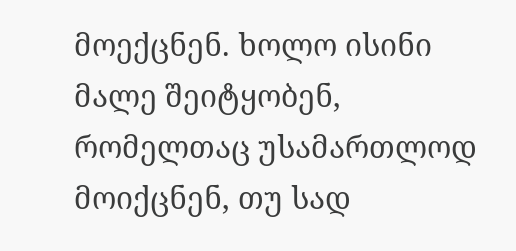მოექცნენ. ხოლო ისინი მალე შეიტყობენ, რომელთაც უსამართლოდ მოიქცნენ, თუ სად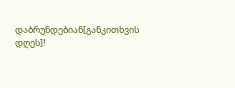დაბრუნდებიან[განკითხვის დღეს]!